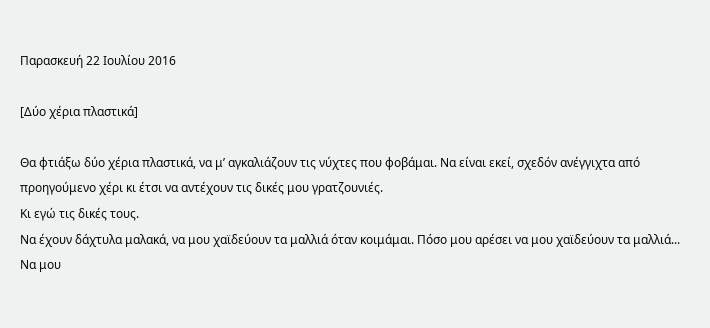Παρασκευή 22 Ιουλίου 2016

[Δύο χέρια πλαστικά]

Θα φτιάξω δύο χέρια πλαστικά, να μ’ αγκαλιάζουν τις νύχτες που φοβάμαι. Να είναι εκεί, σχεδόν ανέγγιχτα από προηγούμενο χέρι κι έτσι να αντέχουν τις δικές μου γρατζουνιές.
Κι εγώ τις δικές τους.
Να έχουν δάχτυλα μαλακά, να μου χαϊδεύουν τα μαλλιά όταν κοιμάμαι. Πόσο μου αρέσει να μου χαϊδεύουν τα μαλλιά...
Να μου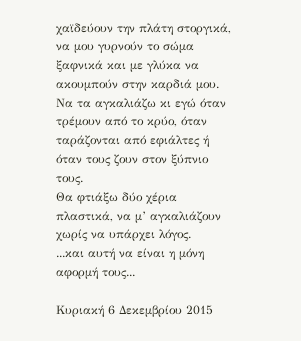χαϊδεύουν την πλάτη στοργικά, να μου γυρνούν το σώμα ξαφνικά και με γλύκα να ακουμπούν στην καρδιά μου. Να τα αγκαλιάζω κι εγώ όταν τρέμουν από το κρύο, όταν ταράζονται από εφιάλτες ή όταν τους ζουν στον ξύπνιο τους.
Θα φτιάξω δύο χέρια πλαστικά, να μ’ αγκαλιάζουν χωρίς να υπάρχει λόγος.
...και αυτή να είναι η μόνη αφορμή τους...

Κυριακή 6 Δεκεμβρίου 2015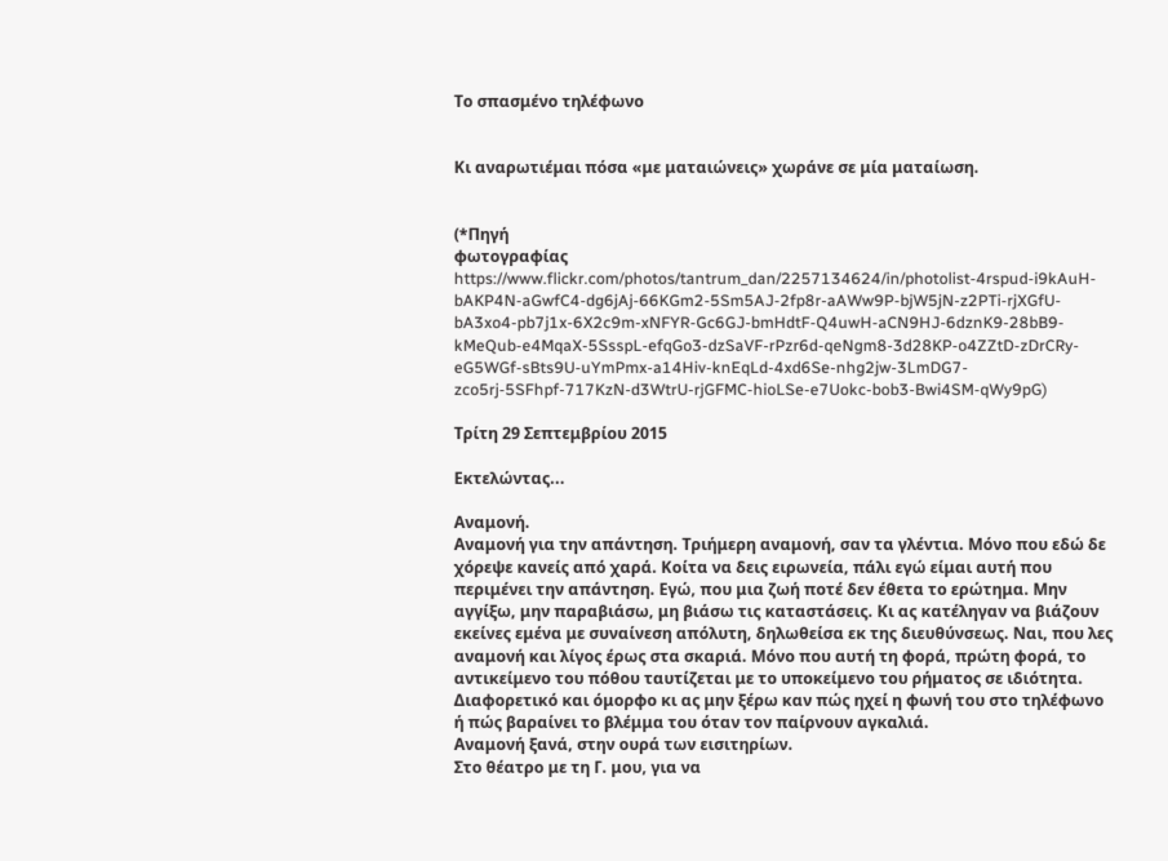Το σπασμένο τηλέφωνο


Κι αναρωτιέμαι πόσα «με ματαιώνεις» χωράνε σε μία ματαίωση.


(*Πηγή
φωτογραφίας  https://www.flickr.com/photos/tantrum_dan/2257134624/in/photolist-4rspud-i9kAuH-bAKP4N-aGwfC4-dg6jAj-66KGm2-5Sm5AJ-2fp8r-aAWw9P-bjW5jN-z2PTi-rjXGfU-bA3xo4-pb7j1x-6X2c9m-xNFYR-Gc6GJ-bmHdtF-Q4uwH-aCN9HJ-6dznK9-28bB9-kMeQub-e4MqaX-5SsspL-efqGo3-dzSaVF-rPzr6d-qeNgm8-3d28KP-o4ZZtD-zDrCRy-eG5WGf-sBts9U-uYmPmx-a14Hiv-knEqLd-4xd6Se-nhg2jw-3LmDG7-zco5rj-5SFhpf-717KzN-d3WtrU-rjGFMC-hioLSe-e7Uokc-bob3-Bwi4SM-qWy9pG)

Τρίτη 29 Σεπτεμβρίου 2015

Εκτελώντας...

Αναμονή.
Αναμονή για την απάντηση. Τριήμερη αναμονή, σαν τα γλέντια. Μόνο που εδώ δε χόρεψε κανείς από χαρά. Κοίτα να δεις ειρωνεία, πάλι εγώ είμαι αυτή που περιμένει την απάντηση. Εγώ, που μια ζωή ποτέ δεν έθετα το ερώτημα. Μην αγγίξω, μην παραβιάσω, μη βιάσω τις καταστάσεις. Κι ας κατέληγαν να βιάζουν εκείνες εμένα με συναίνεση απόλυτη, δηλωθείσα εκ της διευθύνσεως. Ναι, που λες αναμονή και λίγος έρως στα σκαριά. Μόνο που αυτή τη φορά, πρώτη φορά, το αντικείμενο του πόθου ταυτίζεται με το υποκείμενο του ρήματος σε ιδιότητα. Διαφορετικό και όμορφο κι ας μην ξέρω καν πώς ηχεί η φωνή του στο τηλέφωνο ή πώς βαραίνει το βλέμμα του όταν τον παίρνουν αγκαλιά.
Αναμονή ξανά, στην ουρά των εισιτηρίων.
Στο θέατρο με τη Γ. μου, για να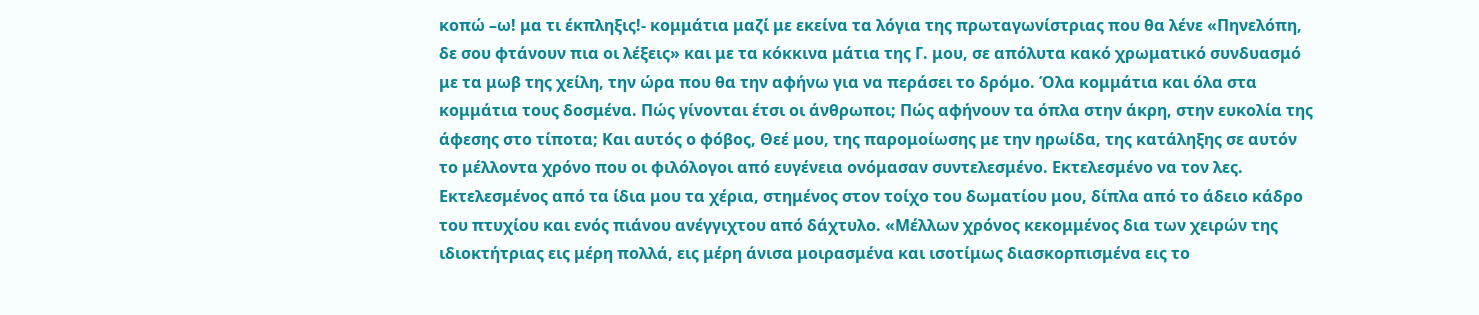κοπώ –ω! μα τι έκπληξις!- κομμάτια μαζί με εκείνα τα λόγια της πρωταγωνίστριας που θα λένε «Πηνελόπη, δε σου φτάνουν πια οι λέξεις» και με τα κόκκινα μάτια της Γ. μου, σε απόλυτα κακό χρωματικό συνδυασμό με τα μωβ της χείλη, την ώρα που θα την αφήνω για να περάσει το δρόμο. Όλα κομμάτια και όλα στα κομμάτια τους δοσμένα. Πώς γίνονται έτσι οι άνθρωποι; Πώς αφήνουν τα όπλα στην άκρη, στην ευκολία της άφεσης στο τίποτα; Και αυτός ο φόβος, Θεέ μου, της παρομοίωσης με την ηρωίδα, της κατάληξης σε αυτόν το μέλλοντα χρόνο που οι φιλόλογοι από ευγένεια ονόμασαν συντελεσμένο. Εκτελεσμένο να τον λες. Εκτελεσμένος από τα ίδια μου τα χέρια, στημένος στον τοίχο του δωματίου μου, δίπλα από το άδειο κάδρο του πτυχίου και ενός πιάνου ανέγγιχτου από δάχτυλο. «Μέλλων χρόνος κεκομμένος δια των χειρών της ιδιοκτήτριας εις μέρη πολλά, εις μέρη άνισα μοιρασμένα και ισοτίμως διασκορπισμένα εις το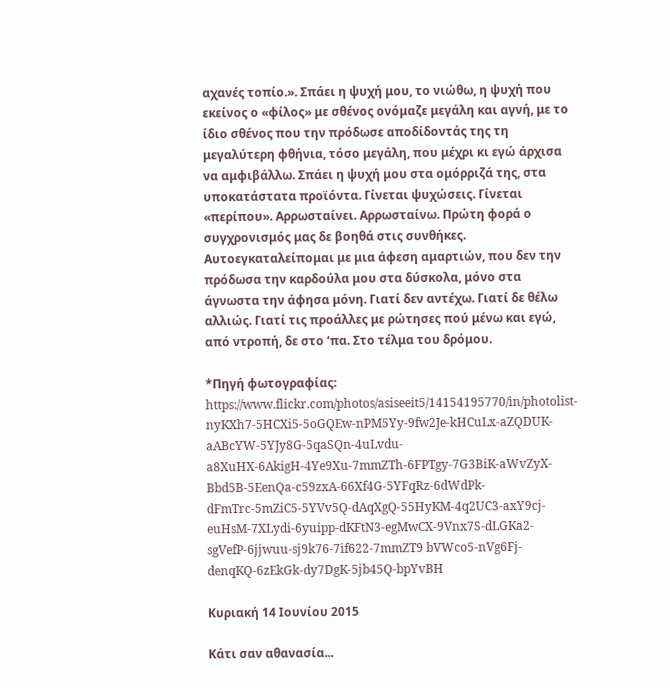αχανές τοπίο.». Σπάει η ψυχή μου, το νιώθω, η ψυχή που εκείνος ο «φίλος» με σθένος ονόμαζε μεγάλη και αγνή, με το ίδιο σθένος που την πρόδωσε αποδίδοντάς της τη μεγαλύτερη φθήνια, τόσο μεγάλη, που μέχρι κι εγώ άρχισα να αμφιβάλλω. Σπάει η ψυχή μου στα ομόρριζά της, στα υποκατάστατα προϊόντα. Γίνεται ψυχώσεις. Γίνεται «περίπου». Αρρωσταίνει. Αρρωσταίνω. Πρώτη φορά ο συγχρονισμός μας δε βοηθά στις συνθήκες.
Αυτοεγκαταλείπομαι με μια άφεση αμαρτιών, που δεν την πρόδωσα την καρδούλα μου στα δύσκολα, μόνο στα άγνωστα την άφησα μόνη. Γιατί δεν αντέχω. Γιατί δε θέλω αλλιώς. Γιατί τις προάλλες με ρώτησες πού μένω και εγώ, από ντροπή, δε στο ‘πα. Στο τέλμα του δρόμου.

*Πηγή φωτογραφίας: https://www.flickr.com/photos/asiseeit5/14154195770/in/photolist-nyKXh7-5HCXi5-5oGQEw-nPM5Yy-9fw2Je-kHCuLx-aZQDUK-aABcYW-5YJy8G-5qaSQn-4uLvdu-a8XuHX-6AkigH-4Ye9Xu-7mmZTh-6FPTgy-7G3BiK-aWvZyX-Bbd5B-5EenQa-c59zxA-66Xf4G-5YFqRz-6dWdPk-dFmTrc-5mZiC5-5YVv5Q-dAqXgQ-55HyKM-4q2UC3-axY9cj-euHsM-7XLydi-6yuipp-dKFtN3-egMwCX-9Vnx7S-dLGKa2-sgVefP-6jjwuu-sj9k76-7if622-7mmZT9 bVWco5-nVg6Fj-denqKQ-6zEkGk-dy7DgK-5jb45Q-bpYvBH

Κυριακή 14 Ιουνίου 2015

Κάτι σαν αθανασία...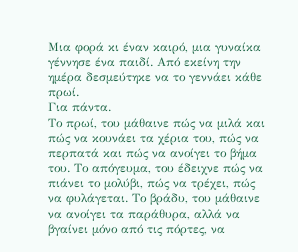Μια φορά κι έναν καιρό, μια γυναίκα γέννησε ένα παιδί. Από εκείνη την ημέρα δεσμεύτηκε να το γεννάει κάθε πρωί.
Για πάντα.
Το πρωί, του μάθαινε πώς να μιλά και πώς να κουνάει τα χέρια του, πώς να περπατά και πώς να ανοίγει το βήμα του. Το απόγευμα, του έδειχνε πώς να πιάνει το μολύβι, πώς να τρέχει, πώς να φυλάγεται. Το βράδυ, του μάθαινε να ανοίγει τα παράθυρα, αλλά να βγαίνει μόνο από τις πόρτες, να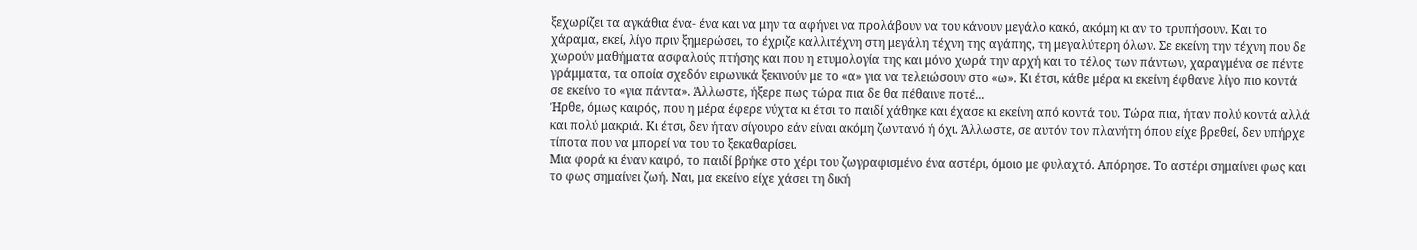ξεχωρίζει τα αγκάθια ένα- ένα και να μην τα αφήνει να προλάβουν να του κάνουν μεγάλο κακό, ακόμη κι αν το τρυπήσουν. Και το χάραμα, εκεί, λίγο πριν ξημερώσει, το έχριζε καλλιτέχνη στη μεγάλη τέχνη της αγάπης, τη μεγαλύτερη όλων. Σε εκείνη την τέχνη που δε χωρούν μαθήματα ασφαλούς πτήσης και που η ετυμολογία της και μόνο χωρά την αρχή και το τέλος των πάντων, χαραγμένα σε πέντε γράμματα, τα οποία σχεδόν ειρωνικά ξεκινούν με το «α» για να τελειώσουν στο «ω». Κι έτσι, κάθε μέρα κι εκείνη έφθανε λίγο πιο κοντά σε εκείνο το «για πάντα». Άλλωστε, ήξερε πως τώρα πια δε θα πέθαινε ποτέ...
Ήρθε, όμως καιρός, που η μέρα έφερε νύχτα κι έτσι το παιδί χάθηκε και έχασε κι εκείνη από κοντά του. Τώρα πια, ήταν πολύ κοντά αλλά και πολύ μακριά. Κι έτσι, δεν ήταν σίγουρο εάν είναι ακόμη ζωντανό ή όχι. Άλλωστε, σε αυτόν τον πλανήτη όπου είχε βρεθεί, δεν υπήρχε τίποτα που να μπορεί να του το ξεκαθαρίσει.
Μια φορά κι έναν καιρό, το παιδί βρήκε στο χέρι του ζωγραφισμένο ένα αστέρι, όμοιο με φυλαχτό. Απόρησε. Το αστέρι σημαίνει φως και το φως σημαίνει ζωή. Ναι, μα εκείνο είχε χάσει τη δική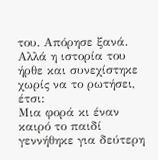του. Απόρησε ξανά. Αλλά η ιστορία του ήρθε και συνεχίστηκε χωρίς να το ρωτήσει, έτσι:
Μια φορά κι έναν καιρό το παιδί γεννήθηκε για δεύτερη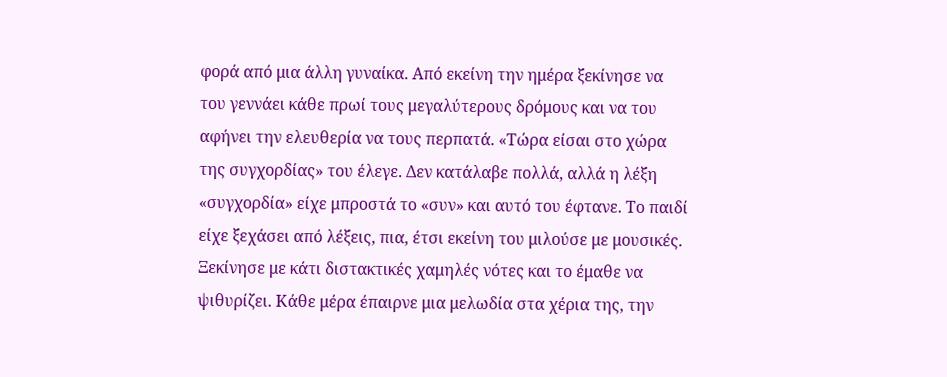φορά από μια άλλη γυναίκα. Από εκείνη την ημέρα ξεκίνησε να του γεννάει κάθε πρωί τους μεγαλύτερους δρόμους και να του αφήνει την ελευθερία να τους περπατά. «Τώρα είσαι στο χώρα της συγχορδίας» του έλεγε. Δεν κατάλαβε πολλά, αλλά η λέξη «συγχορδία» είχε μπροστά το «συν» και αυτό του έφτανε. Το παιδί είχε ξεχάσει από λέξεις, πια, έτσι εκείνη του μιλούσε με μουσικές. Ξεκίνησε με κάτι διστακτικές χαμηλές νότες και το έμαθε να ψιθυρίζει. Κάθε μέρα έπαιρνε μια μελωδία στα χέρια της, την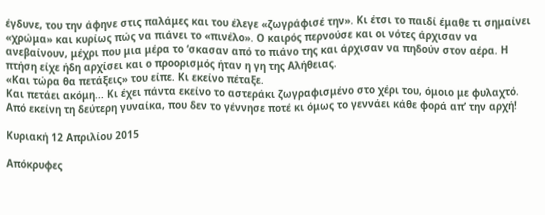έγδυνε, του την άφηνε στις παλάμες και του έλεγε «ζωγράφισέ την». Κι έτσι το παιδί έμαθε τι σημαίνει «χρώμα» και κυρίως πώς να πιάνει το «πινέλο». Ο καιρός περνούσε και οι νότες άρχισαν να ανεβαίνουν, μέχρι που μια μέρα το ‘σκασαν από το πιάνο της και άρχισαν να πηδούν στον αέρα. Η πτήση είχε ήδη αρχίσει και ο προορισμός ήταν η γη της Αλήθειας.
«Και τώρα θα πετάξεις» του είπε. Κι εκείνο πέταξε.
Και πετάει ακόμη... Κι έχει πάντα εκείνο το αστεράκι ζωγραφισμένο στο χέρι του, όμοιο με φυλαχτό. Από εκείνη τη δεύτερη γυναίκα, που δεν το γέννησε ποτέ κι όμως το γεννάει κάθε φορά απ’ την αρχή!

Κυριακή 12 Απριλίου 2015

Απόκρυφες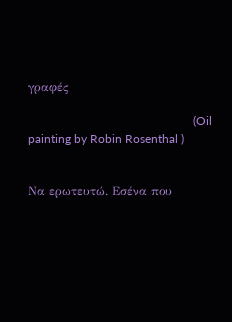γραφές

                                                       (Oil painting by Robin Rosenthal )


Να ερωτευτώ. Εσένα που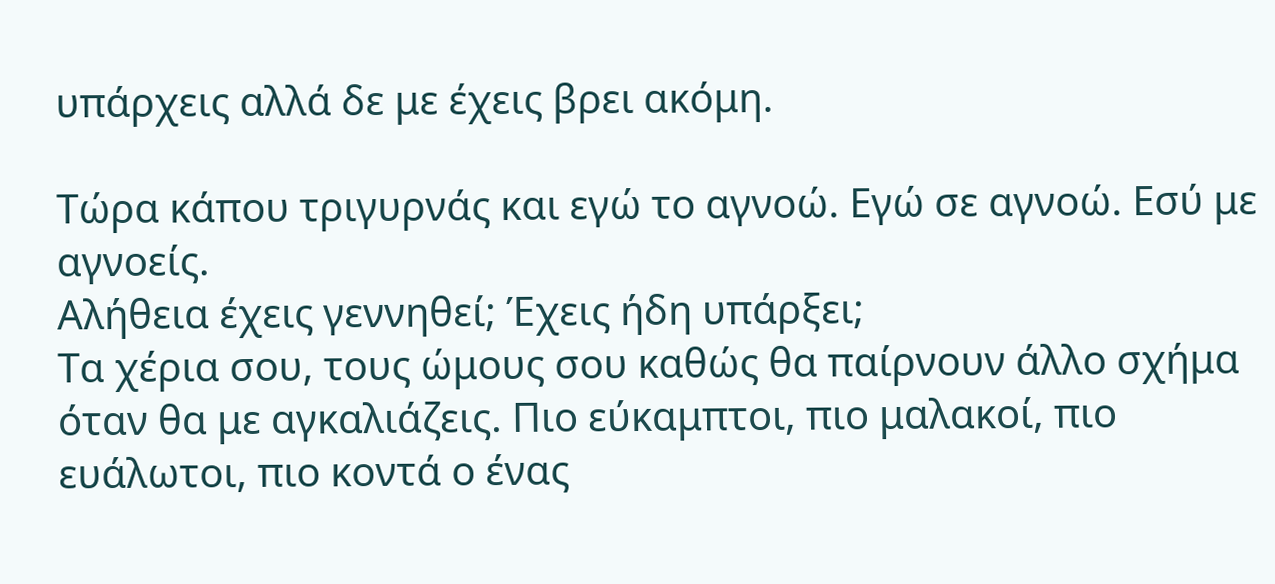υπάρχεις αλλά δε με έχεις βρει ακόμη.

Τώρα κάπου τριγυρνάς και εγώ το αγνοώ. Εγώ σε αγνοώ. Εσύ με αγνοείς.
Αλήθεια έχεις γεννηθεί; Έχεις ήδη υπάρξει;
Τα χέρια σου, τους ώμους σου καθώς θα παίρνουν άλλο σχήμα όταν θα με αγκαλιάζεις. Πιο εύκαμπτοι, πιο μαλακοί, πιο ευάλωτοι, πιο κοντά ο ένας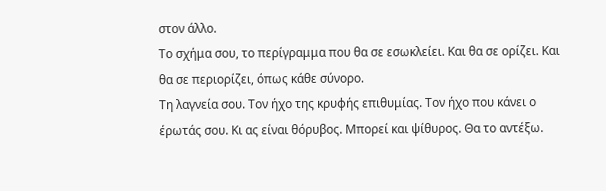στον άλλο.
Το σχήμα σου, το περίγραμμα που θα σε εσωκλείει. Και θα σε ορίζει. Και θα σε περιορίζει, όπως κάθε σύνορο.
Τη λαγνεία σου. Τον ήχο της κρυφής επιθυμίας. Τον ήχο που κάνει ο έρωτάς σου. Κι ας είναι θόρυβος. Μπορεί και ψίθυρος. Θα το αντέξω.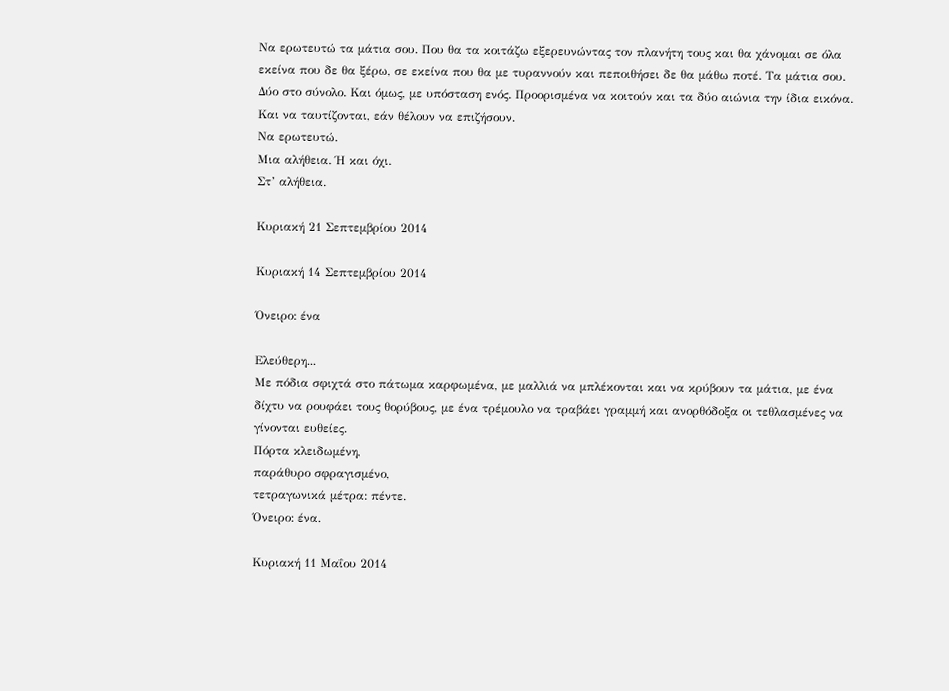Να ερωτευτώ τα μάτια σου. Που θα τα κοιτάζω εξερευνώντας τον πλανήτη τους και θα χάνομαι σε όλα εκείνα που δε θα ξέρω, σε εκείνα που θα με τυραννούν και πεποιθήσει δε θα μάθω ποτέ. Τα μάτια σου. Δύο στο σύνολο. Και όμως, με υπόσταση ενός. Προορισμένα να κοιτούν και τα δύο αιώνια την ίδια εικόνα.
Και να ταυτίζονται, εάν θέλουν να επιζήσουν.
Να ερωτευτώ.
Μια αλήθεια. Ή και όχι.
Στ’ αλήθεια.

Κυριακή 21 Σεπτεμβρίου 2014

Κυριακή 14 Σεπτεμβρίου 2014

Όνειρο: ένα

Ελεύθερη...
Με πόδια σφιχτά στο πάτωμα καρφωμένα, με μαλλιά να μπλέκονται και να κρύβουν τα μάτια, με ένα δίχτυ να ρουφάει τους θορύβους, με ένα τρέμουλο να τραβάει γραμμή και ανορθόδοξα οι τεθλασμένες να γίνονται ευθείες.
Πόρτα κλειδωμένη,
παράθυρο σφραγισμένο,
τετραγωνικά μέτρα: πέντε.
Όνειρο: ένα.

Κυριακή 11 Μαΐου 2014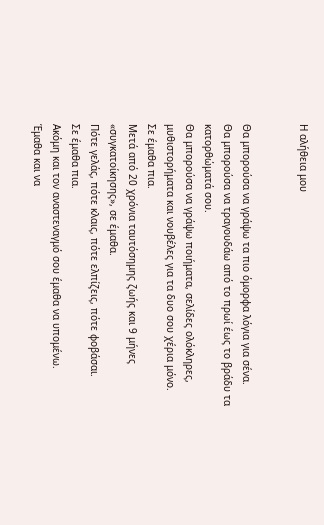Η αλήθεια μου


Θα μπορούσα να γράψω τα πιο όμορφα λόγια για σένα.
Θα μπορούσα να τραγουδάω από το πρωί έως το βράδυ τα κατορθώματά σου.
Θα μπορούσα να γράψω ποιήματα, σελίδες ολόκληρες, μυθιστορήματα και νουβέλες για τα δυο σου χέρια μόνο.
Σε έμαθα πια.
Μετά από 20 χρόνια ταυτόσημης ζωής και 9 μήνες «συγκατοίκησης», σε έμαθα.
Πότε γελάς, πότε κλαις, πότε ελπίζεις, πότε φοβάσαι.
Σε έμαθα πια.
Ακόμη και τον αναστεναγμό σου έμαθα να υπομένω.
Έμαθα και να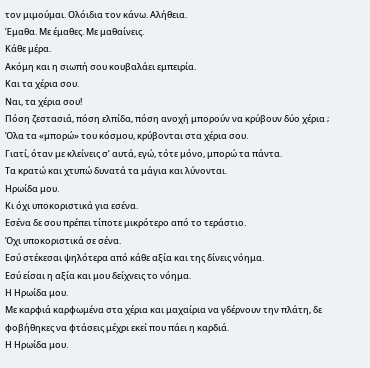τον μιμούμαι. Ολόιδια τον κάνω. Αλήθεια.
Έμαθα. Με έμαθες. Με μαθαίνεις.
Κάθε μέρα.
Ακόμη και η σιωπή σου κουβαλάει εμπειρία.
Και τα χέρια σου.
Ναι, τα χέρια σου!
Πόση ζεστασιά, πόση ελπίδα, πόση ανοχή μπορούν να κρύβουν δύο χέρια ;
Όλα τα «μπορώ» του κόσμου, κρύβονται στα χέρια σου.
Γιατί, όταν με κλείνεις σ’ αυτά, εγώ, τότε μόνο, μπορώ τα πάντα.
Τα κρατώ και χτυπώ δυνατά τα μάγια και λύνονται.
Ηρωίδα μου.
Κι όχι υποκοριστικά για εσένα.
Εσένα δε σου πρέπει τίποτε μικρότερο από το τεράστιο.
Όχι υποκοριστικά σε σένα.
Εσύ στέκεσαι ψηλότερα από κάθε αξία και της δίνεις νόημα.
Εσύ είσαι η αξία και μου δείχνεις το νόημα.
Η Ηρωίδα μου.
Με καρφιά καρφωμένα στα χέρια και μαχαίρια να γδέρνουν την πλάτη, δε φοβήθηκες να φτάσεις μέχρι εκεί που πάει η καρδιά.
Η Ηρωίδα μου.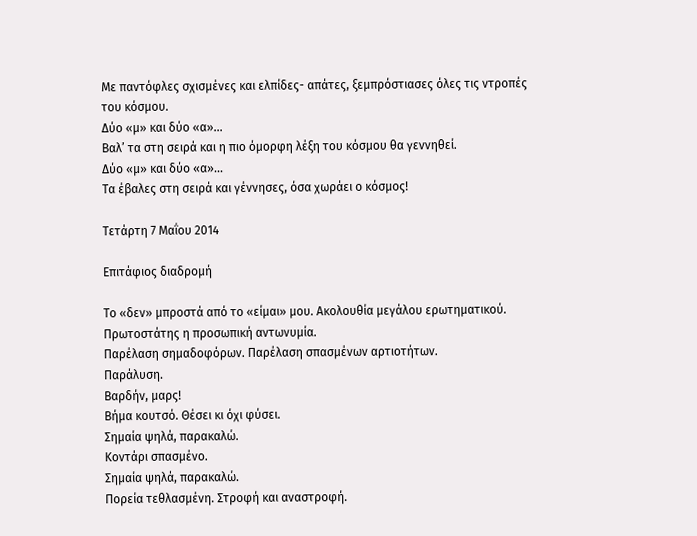Με παντόφλες σχισμένες και ελπίδες- απάτες, ξεμπρόστιασες όλες τις ντροπές του κόσμου.
Δύο «μ» και δύο «α»...
Βαλ’ τα στη σειρά και η πιο όμορφη λέξη του κόσμου θα γεννηθεί.
Δύο «μ» και δύο «α»...
Τα έβαλες στη σειρά και γέννησες, όσα χωράει ο κόσμος!

Τετάρτη 7 Μαΐου 2014

Επιτάφιος διαδρομή

Το «δεν» μπροστά από το «είμαι» μου. Ακολουθία μεγάλου ερωτηματικού.
Πρωτοστάτης η προσωπική αντωνυμία.
Παρέλαση σημαδοφόρων. Παρέλαση σπασμένων αρτιοτήτων.
Παράλυση.
Βαρδήν, μαρς!
Βήμα κουτσό. Θέσει κι όχι φύσει.
Σημαία ψηλά, παρακαλώ.
Κοντάρι σπασμένο.
Σημαία ψηλά, παρακαλώ.
Πορεία τεθλασμένη. Στροφή και αναστροφή.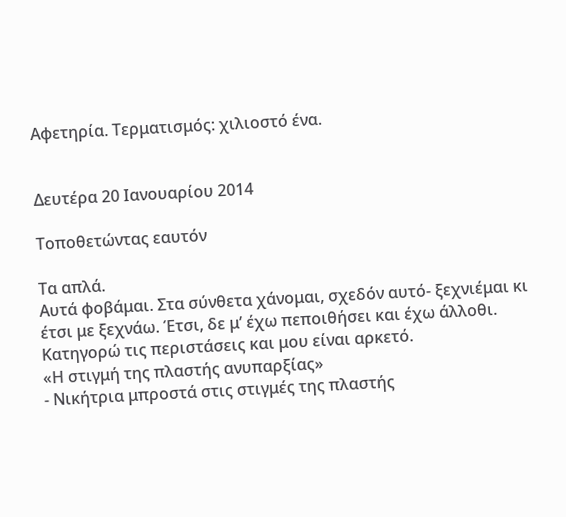Αφετηρία. Τερματισμός: χιλιοστό ένα.


Δευτέρα 20 Ιανουαρίου 2014

Τοποθετώντας εαυτόν

Τα απλά.
Αυτά φοβάμαι. Στα σύνθετα χάνομαι, σχεδόν αυτό- ξεχνιέμαι κι έτσι με ξεχνάω. Έτσι, δε μ’ έχω πεποιθήσει και έχω άλλοθι. Κατηγορώ τις περιστάσεις και μου είναι αρκετό.
«Η στιγμή της πλαστής ανυπαρξίας»
- Νικήτρια μπροστά στις στιγμές της πλαστής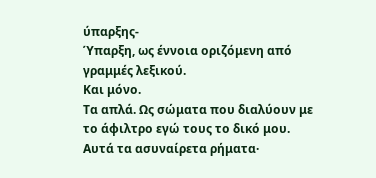ύπαρξης-
Ύπαρξη, ως έννοια οριζόμενη από γραμμές λεξικού.
Και μόνο.
Τα απλά. Ως σώματα που διαλύουν με το άφιλτρο εγώ τους το δικό μου.
Αυτά τα ασυναίρετα ρήματα·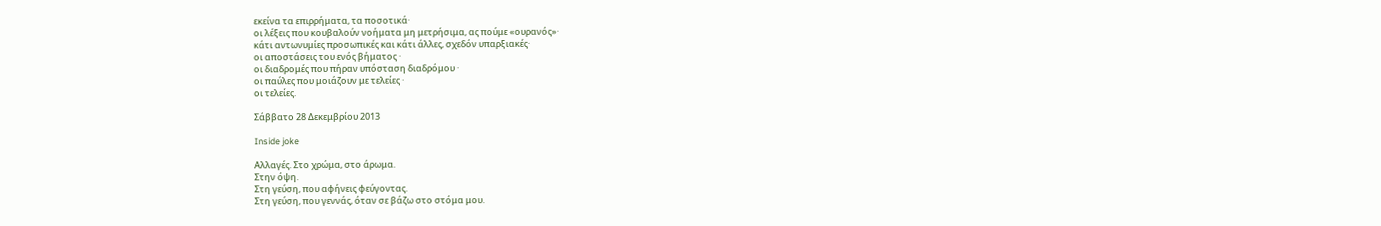εκείνα τα επιρρήματα, τα ποσοτικά·
οι λέξεις που κουβαλούν νοήματα μη μετρήσιμα, ας πούμε «ουρανός»·
κάτι αντωνυμίες προσωπικές και κάτι άλλες, σχεδόν υπαρξιακές·
οι αποστάσεις του ενός βήματος ·
οι διαδρομές που πήραν υπόσταση διαδρόμου ·
οι παύλες που μοιάζουν με τελείες ·
οι τελείες.

Σάββατο 28 Δεκεμβρίου 2013

Inside joke

Αλλαγές. Στο χρώμα, στο άρωμα.
Στην όψη.
Στη γεύση, που αφήνεις φεύγοντας.
Στη γεύση, που γεννάς, όταν σε βάζω στο στόμα μου.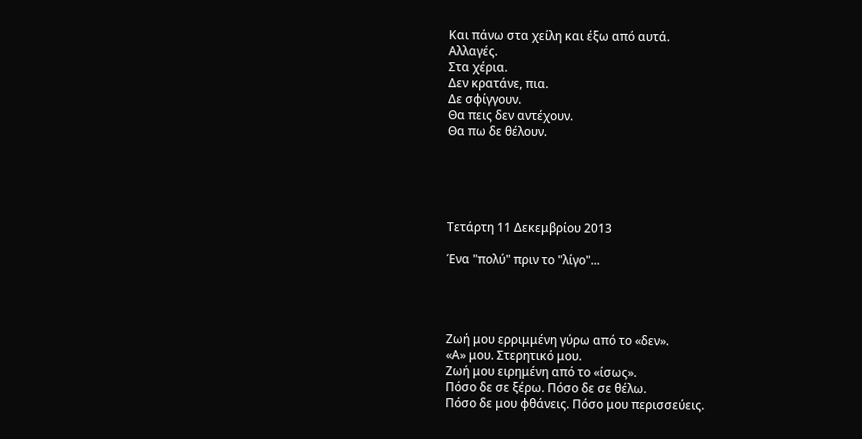Και πάνω στα χείλη και έξω από αυτά.
Αλλαγές.
Στα χέρια.
Δεν κρατάνε, πια.
Δε σφίγγουν.
Θα πεις δεν αντέχουν.
Θα πω δε θέλουν.





Τετάρτη 11 Δεκεμβρίου 2013

Ένα "πολύ" πριν το "λίγο"...




Ζωή μου ερριμμένη γύρω από το «δεν».
«Α» μου. Στερητικό μου.
Ζωή μου ειρημένη από το «ίσως».
Πόσο δε σε ξέρω. Πόσο δε σε θέλω.
Πόσο δε μου φθάνεις. Πόσο μου περισσεύεις.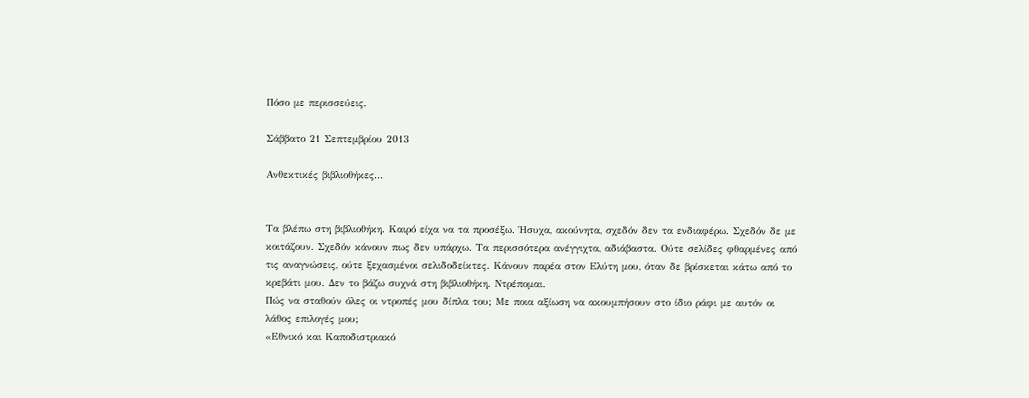Πόσο με περισσεύεις.

Σάββατο 21 Σεπτεμβρίου 2013

Ανθεκτικές βιβλιοθήκες...


Τα βλέπω στη βιβλιοθήκη. Καιρό είχα να τα προσέξω. Ήσυχα, ακούνητα, σχεδόν δεν τα ενδιαφέρω. Σχεδόν δε με κοιτάζουν. Σχεδόν κάνουν πως δεν υπάρχω. Τα περισσότερα ανέγγιχτα, αδιάβαστα. Ούτε σελίδες φθαρμένες από τις αναγνώσεις, ούτε ξεχασμένοι σελιδοδείκτες. Κάνουν παρέα στον Ελύτη μου, όταν δε βρίσκεται κάτω από το κρεβάτι μου. Δεν το βάζω συχνά στη βιβλιοθήκη. Ντρέπομαι.
Πώς να σταθούν όλες οι ντροπές μου δίπλα του; Με ποια αξίωση να ακουμπήσουν στο ίδιο ράφι με αυτόν οι λάθος επιλογές μου;
«Εθνικό και Καποδιστριακό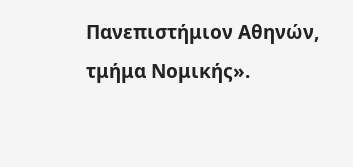Πανεπιστήμιον Αθηνών, τμήμα Νομικής».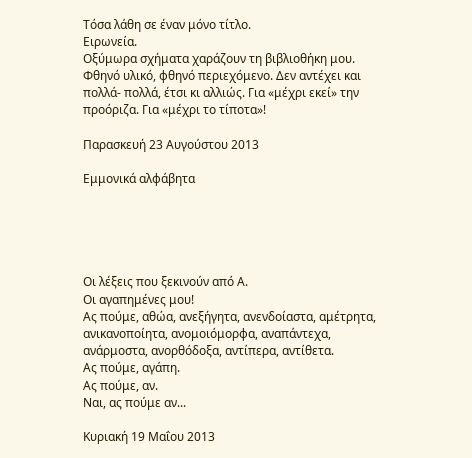Τόσα λάθη σε έναν μόνο τίτλο.
Ειρωνεία.
Οξύμωρα σχήματα χαράζουν τη βιβλιοθήκη μου.
Φθηνό υλικό, φθηνό περιεχόμενο. Δεν αντέχει και πολλά- πολλά, έτσι κι αλλιώς. Για «μέχρι εκεί» την προόριζα. Για «μέχρι το τίποτα»!

Παρασκευή 23 Αυγούστου 2013

Εμμονικά αλφάβητα





Οι λέξεις που ξεκινούν από Α.
Οι αγαπημένες μου!
Ας πούμε, αθώα, ανεξήγητα, ανενδοίαστα, αμέτρητα, ανικανοποίητα, ανομοιόμορφα, αναπάντεχα, ανάρμοστα, ανορθόδοξα, αντίπερα, αντίθετα.
Ας πούμε, αγάπη.
Ας πούμε, αν.
Ναι, ας πούμε αν...

Κυριακή 19 Μαΐου 2013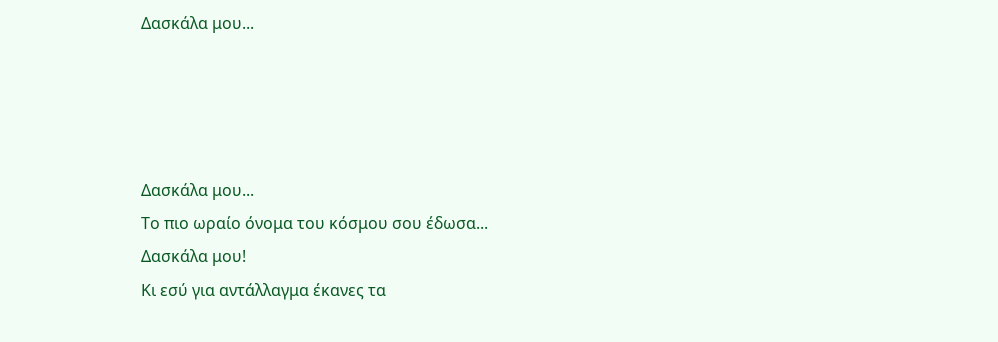Δασκάλα μου...




Δασκάλα μου...
Το πιο ωραίο όνομα του κόσμου σου έδωσα...
Δασκάλα μου!
Κι εσύ για αντάλλαγμα έκανες τα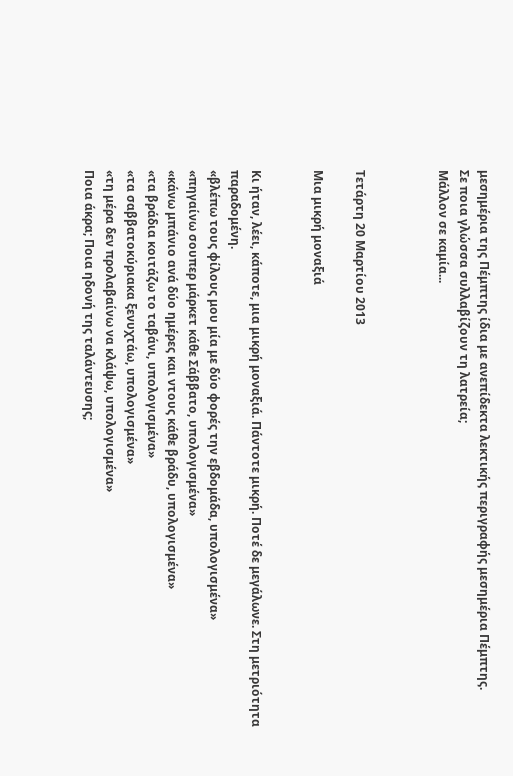μεσημέρια της Πέμπτης ίδια με ανεπίδεκτα λεκτικής περιγραφής μεσημέρια Πέμπτης.
Σε ποια γλώσσα συλλαβίζουν τη λατρεία;
Μάλλον σε καμία...



Τετάρτη 20 Μαρτίου 2013

Μια μικρή μοναξιά


Κι ήταν, λέει, κάποτε, μια μικρή μοναξιά. Πάντοτε μικρή. Ποτέ δε μεγάλωνε. Στη μετριότητα παραδομένη.
«βλέπω τους φίλους μου μία με δύο φορές την εβδομάδα, υπολογισμένα»
«πηγαίνω σουπερ μάρκετ κάθε Σάββατο, υπολογισμένα»
«κάνω μπάνιο ανά δύο ημέρες και ντους κάθε βράδυ, υπολογισμένα»
«τα βράδια κοιτάζω το ταβάνι, υπολογισμένα»
«τα σαββατοκύριακα ξενυχτάω, υπολογισμένα»
«τη μέρα δεν προλαβαίνω να κλάψω, υπολογισμένα»
Ποια άκρα; Ποια ηδονή της ταλάντευσης;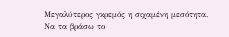Μεγαλύτερος γκρεμός η σιχαμένη μεσότητα.
Να τα βράσω το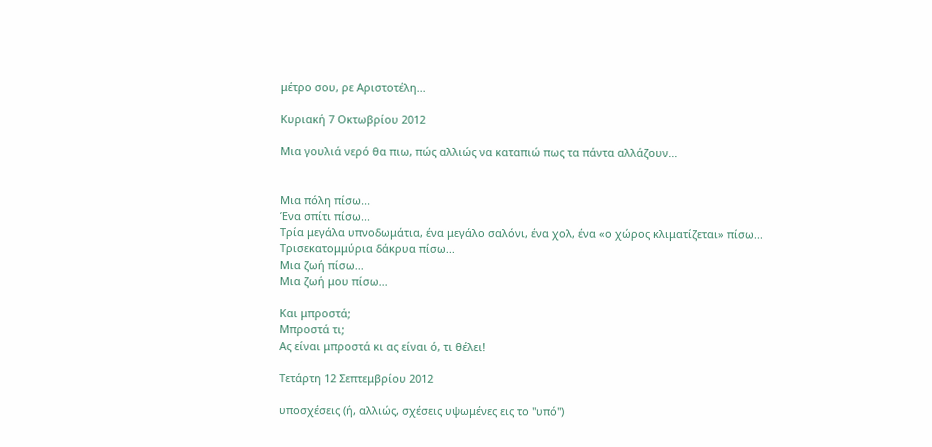μέτρο σου, ρε Αριστοτέλη...

Κυριακή 7 Οκτωβρίου 2012

Μια γουλιά νερό θα πιω, πώς αλλιώς να καταπιώ πως τα πάντα αλλάζουν...


Μια πόλη πίσω...
Ένα σπίτι πίσω...
Τρία μεγάλα υπνοδωμάτια, ένα μεγάλο σαλόνι, ένα χολ, ένα «ο χώρος κλιματίζεται» πίσω...
Τρισεκατομμύρια δάκρυα πίσω...
Μια ζωή πίσω...
Μια ζωή μου πίσω...

Και μπροστά;
Μπροστά τι;
Ας είναι μπροστά κι ας είναι ό, τι θέλει!

Τετάρτη 12 Σεπτεμβρίου 2012

υποσχέσεις (ή, αλλιώς, σχέσεις υψωμένες εις το "υπό")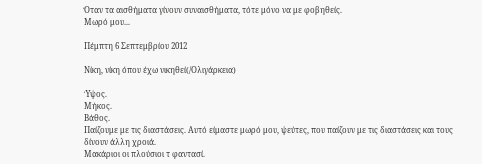Όταν τα αισθήματα γίνουν συναισθήματα, τότε μόνο να με φοβηθείς.
Μωρό μου...

Πέμπτη 6 Σεπτεμβρίου 2012

Νίκη, νίκη όπου έχω νικηθεί(/Ολιγάρκεια)

Ύψος.
Μήκος.
Βάθος.
Παίζουμε με τις διαστάσεις. Αυτό είμαστε μωρό μου, ψεύτες, που παίζουν με τις διαστάσεις και τους δίνουν άλλη χροιά.
Μακάριοι οι πλούσιοι τ φαντασί.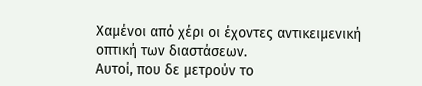Χαμένοι από χέρι οι έχοντες αντικειμενική οπτική των διαστάσεων.
Αυτοί, που δε μετρούν το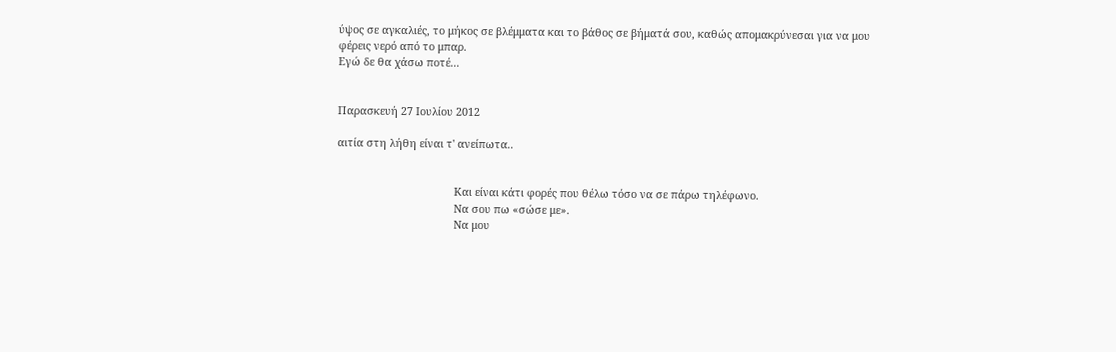ύψος σε αγκαλιές, το μήκος σε βλέμματα και το βάθος σε βήματά σου, καθώς απομακρύνεσαι για να μου φέρεις νερό από το μπαρ.
Εγώ δε θα χάσω ποτέ...


Παρασκευή 27 Ιουλίου 2012

αιτία στη λήθη είναι τ' ανείπωτα..


                                       Και είναι κάτι φορές που θέλω τόσο να σε πάρω τηλέφωνο.
                                       Να σου πω «σώσε με».
                                       Να μου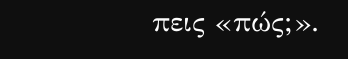πεις «πώς;».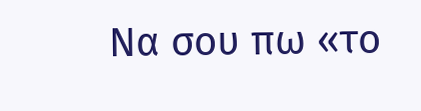Να σου πω «το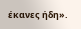έκανες ήδη».